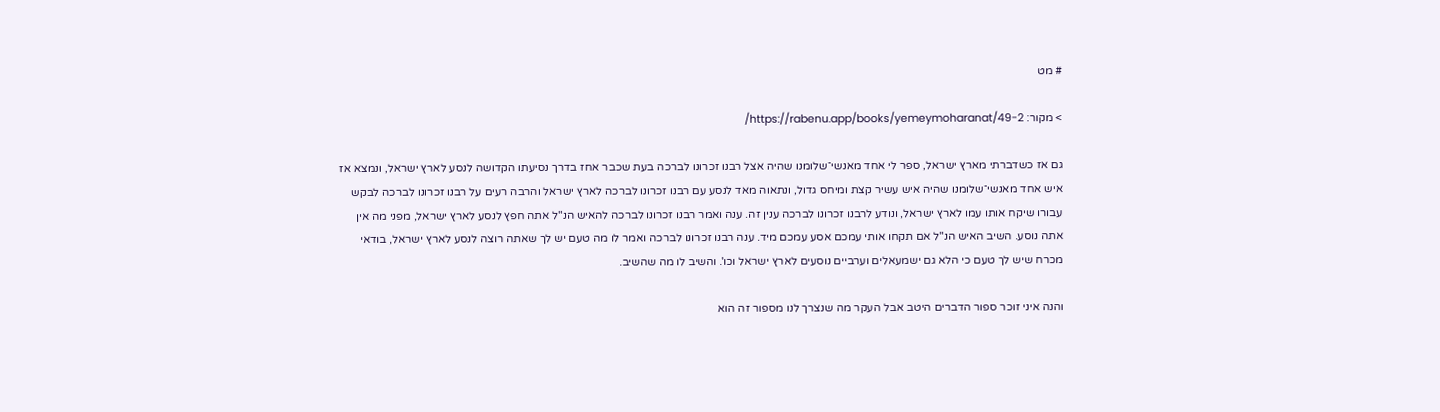# מט

> מקור: https://rabenu.app/books/yemeymoharanat/49-2/

גם אז כשדברתי מארץ ישראל, ספר לי אחד מאנשי־שלומנו שהיה אצל רבנו זכרונו לברכה בעת שכבר אחז בדרך נסיעתו הקדושה לנסע לארץ ישראל, ונמצא אז איש אחד מאנשי־שלומנו שהיה איש עשיר קצת ומיחס גדול, ונתאוה מאד לנסע עם רבנו זכרונו לברכה לארץ ישראל והרבה רעים על רבנו זכרונו לברכה לבקש עבורו שיקח אותו עמו לארץ ישראל, ונודע לרבנו זכרונו לברכה ענין זה. ענה ואמר רבנו זכרונו לברכה להאיש הנ"ל אתה חפץ לנסע לארץ ישראל, מפני מה אין אתה נוסע. השיב האיש הנ"ל אם תקחו אותי עמכם אסע עמכם מיד. ענה רבנו זכרונו לברכה ואמר לו מה טעם יש לך שאתה רוצה לנסע לארץ ישראל, בודאי מכרח שיש לך טעם כי הלא גם ישמעאלים וערביים נוסעים לארץ ישראל וכו'. והשיב לו מה שהשיב.

והנה איני זוכר ספור הדברים היטב אבל העקר מה שנצרך לנו מספור זה הוא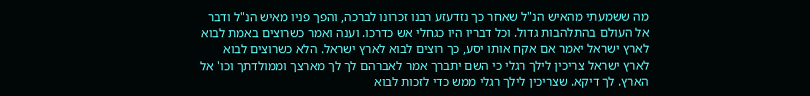מה ששמעתי מהאיש הנ"ל שאחר כך נזדעזע רבנו זכרונו לברכה, והפך פניו מאיש הנ"ל ודבר אל העולם בהתלהבות גדול. וכל דבריו היו כגחלי אש כדרכו. וענה ואמר כשרוצים באמת לבוא לארץ ישראל יאמר אם אקח אותו יסע, כך רוצים לבוא לארץ ישראל. הלא כשרוצים לבוא לארץ ישראל צריכין לילך רגלי כי השם יתברך אמר לאברהם לך לך מארצך וממולדתך וכו' אל הארץ. לך דיקא. שצריכין לילך רגלי ממש כדי לזכות לבוא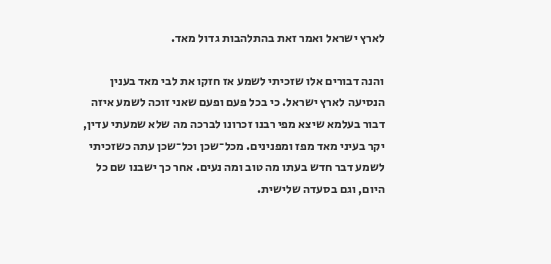לארץ ישראל ואמר זאת בהתלהבות גדול מאד.

והנה דבורים אלו שזכיתי לשמע אז חזקו את לבי מאד בענין הנסיעה לארץ ישראל. כי בכל פעם ופעם שאני זוכה לשמע איזה דבור בעלמא שיצא מפי רבנו זכרונו לברכה מה שלא שמעתי עדין, יקר בעיני מאד מפז ומפנינים. מכל־שכן וכל־שכן עתה כשזכיתי לשמע דבר חדש בעתו מה טוב ומה נעים. אחר כך ישבנו שם כל היום, וגם בסעדה שלישית.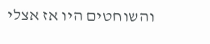והשוחטים היו אז אצלי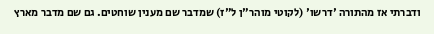ודברתי אז מהתורה 'דרשו' (לקוטי מוהר"ן ל"ז) שמדבר שם מענין שוחטים. גם שם מדבר מארץ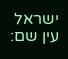ישראל עין שם: